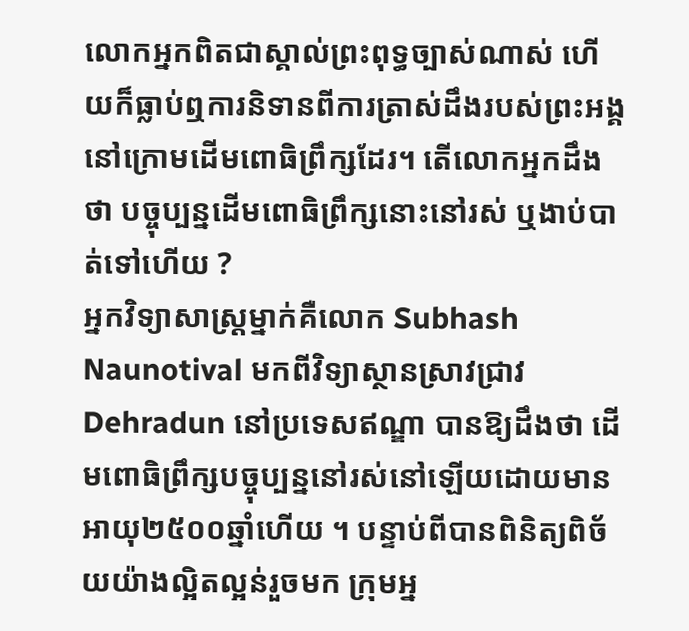លោកអ្នកពិតជាស្គាល់ព្រះពុទ្ធច្បាស់ណាស់ ហើយក៏ធ្លាប់ឮការនិទានពីការត្រាស់ដឹងរបស់ព្រះអង្គនៅក្រោមដើមពោធិព្រឹក្សដែរ។ តើលោកអ្នកដឹងថា បច្ចុប្បន្នដើមពោធិព្រឹក្សនោះនៅរស់ ឬងាប់បាត់ទៅហើយ ?
អ្នកវិទ្យាសាស្ត្រម្នាក់គឺលោក Subhash Naunotival មកពីវិទ្យាស្ថានស្រាវជ្រាវ Dehradun នៅប្រទេសឥណ្ឌា បានឱ្យដឹងថា ដើមពោធិព្រឹក្សបច្ចុប្បន្ននៅរស់នៅឡើយដោយមានអាយុ២៥០០ឆ្នាំហើយ ។ បន្ទាប់ពីបានពិនិត្យពិច័យយ៉ាងល្អិតល្អន់រួចមក ក្រុមអ្ន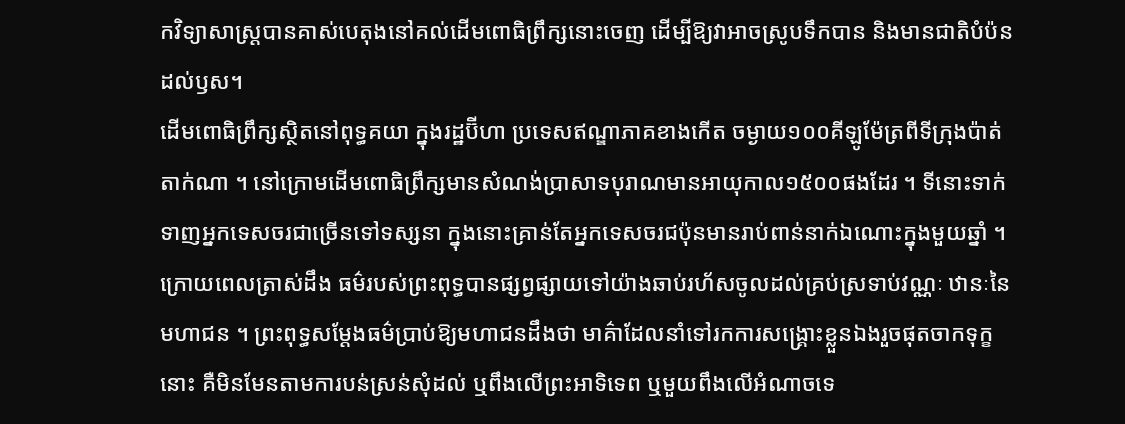កវិទ្យាសាស្ត្របានគាស់បេតុងនៅគល់ដើមពោធិព្រឹក្សនោះចេញ ដើម្បីឱ្យវាអាចស្រូបទឹកបាន និងមានជាតិបំប៉នដល់ឫស។
ដើមពោធិព្រឹក្សស្ថិតនៅពុទ្ធគយា ក្នុងរដ្ឋប៊ីហា ប្រទេសឥណ្ឌាភាគខាងកើត ចម្ងាយ១០០គីឡូម៉ែត្រពីទីក្រុងប៉ាត់តាក់ណា ។ នៅក្រោមដើមពោធិព្រឹក្សមានសំណង់ប្រាសាទបុរាណមានអាយុកាល១៥០០ផងដែរ ។ ទីនោះទាក់ទាញអ្នកទេសចរជាច្រើនទៅទស្សនា ក្នុងនោះគ្រាន់តែអ្នកទេសចរជប៉ុនមានរាប់ពាន់នាក់ឯណោះក្នុងមួយឆ្នាំ ។
ក្រោយពេលត្រាស់ដឹង ធម៌របស់ព្រះពុទ្ធបានផ្សព្វផ្សាយទៅយ៉ាងឆាប់រហ័សចូលដល់គ្រប់ស្រទាប់វណ្ណៈ ឋានៈនៃមហាជន ។ ព្រះពុទ្ធសម្តែងធម៌ប្រាប់ឱ្យមហាជនដឹងថា មាគ៌ាដែលនាំទៅរកការសង្គ្រោះខ្លួនឯងរួចផុតចាកទុក្ខនោះ គឺមិនមែនតាមការបន់ស្រន់សុំដល់ ឬពឹងលើព្រះអាទិទេព ឬមួយពឹងលើអំណាចទេ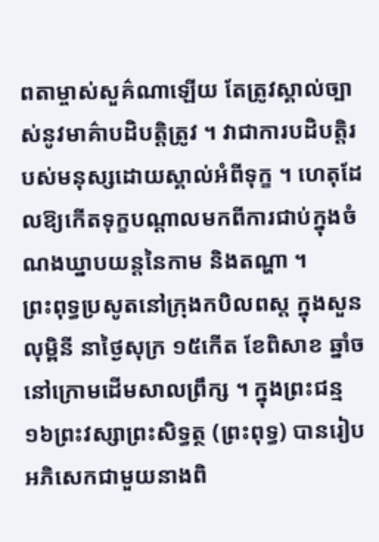ពតាម្ចាស់សួគ៌ណាឡើយ តែត្រូវស្គាល់ច្បាស់នូវមាគ៌ាបដិបត្តិត្រូវ ។ វាជាការបដិបត្តិរបស់មនុស្សដោយស្គាល់អំពីទុក្ខ ។ ហេតុដែលឱ្យកើតទុក្ខបណ្តាលមកពីការជាប់ក្នុងចំណងឃ្នាបយន្តនៃកាម និងតណ្ហា ។
ព្រះពុទ្ធប្រសូតនៅក្រុងកបិលពស្ត ក្នុងសួនលុម្ពិនី នាថ្ងៃសុក្រ ១៥កើត ខែពិសាខ ឆ្នាំច នៅក្រោមដើមសាលព្រឹក្ស ។ ក្នុងព្រះជន្ម១៦ព្រះវស្សាព្រះសិទ្ធត្ថ (ព្រះពុទ្ធ) បានរៀបអភិសេកជាមួយនាងពិ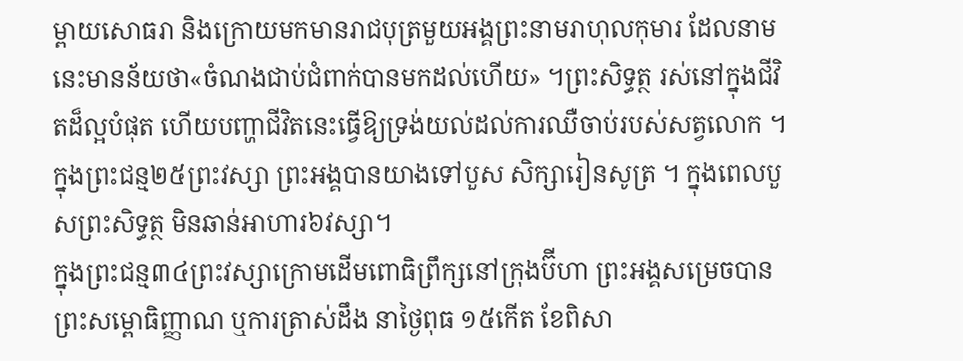ម្ពាយសោធរា និងក្រោយមកមានរាជបុត្រមួយអង្គព្រះនាមរាហុលកុមារ ដែលនាមនេះមានន័យថា«ចំណងជាប់ជំពាក់បានមកដល់ហើយ» ។ព្រះសិទ្ធត្ថ រស់នៅក្នុងជីវិតដ៏ល្អបំផុត ហើយបញ្ហាជីវិតនេះធ្វើឱ្យទ្រង់យល់ដល់ការឈឺចាប់របស់សត្វលោក ។ ក្នុងព្រះជន្ម២៥ព្រះវស្សា ព្រះអង្គបានយាងទៅបួស សិក្សារៀនសូត្រ ។ ក្នុងពេលបួសព្រះសិទ្ធត្ថ មិនឆាន់អាហារ៦វស្សា។
ក្នុងព្រះជន្ម៣៤ព្រះវស្សាក្រោមដើមពោធិព្រឹក្សនៅក្រុងប៊ីហា ព្រះអង្គសម្រេចបានព្រះសម្ពោធិញ្ញាណ ឬការត្រាស់ដឹង នាថ្ងៃពុធ ១៥កើត ខែពិសា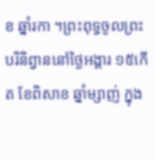ខ ឆ្នាំរកា ។ព្រះពុទ្ធចូលព្រះបរិនិព្វាននៅថ្ងៃអង្គារ ១៥កើត ខែពិសាខ ឆ្នាំម្សាញ់ ក្នុង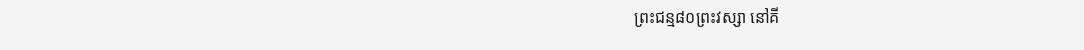ព្រះជន្ម៨០ព្រះវស្សា នៅគី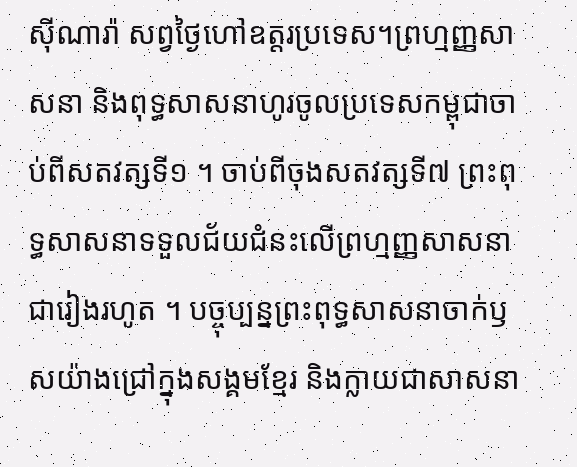ស៊ីណារ៉ា សព្វថ្ងៃហៅឧត្តរប្រទេស។ព្រហ្មញ្ញសាសនា និងពុទ្ធសាសនាហូរចូលប្រទេសកម្ពុជាចាប់ពីសតវត្សទី១ ។ ចាប់ពីចុងសតវត្សទី៧ ព្រះពុទ្ធសាសនាទទួលជ័យជំនះលើព្រហ្មញ្ញសាសនាជារៀងរហូត ។ បច្ចុប្បន្នព្រះពុទ្ធសាសនាចាក់ឫសយ៉ាងជ្រៅក្នុងសង្គមខ្មែរ និងក្លាយជាសាសនា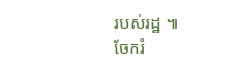របស់រដ្ឋ ៕
ចែករំ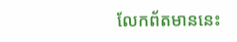លែកព័តមាននេះ